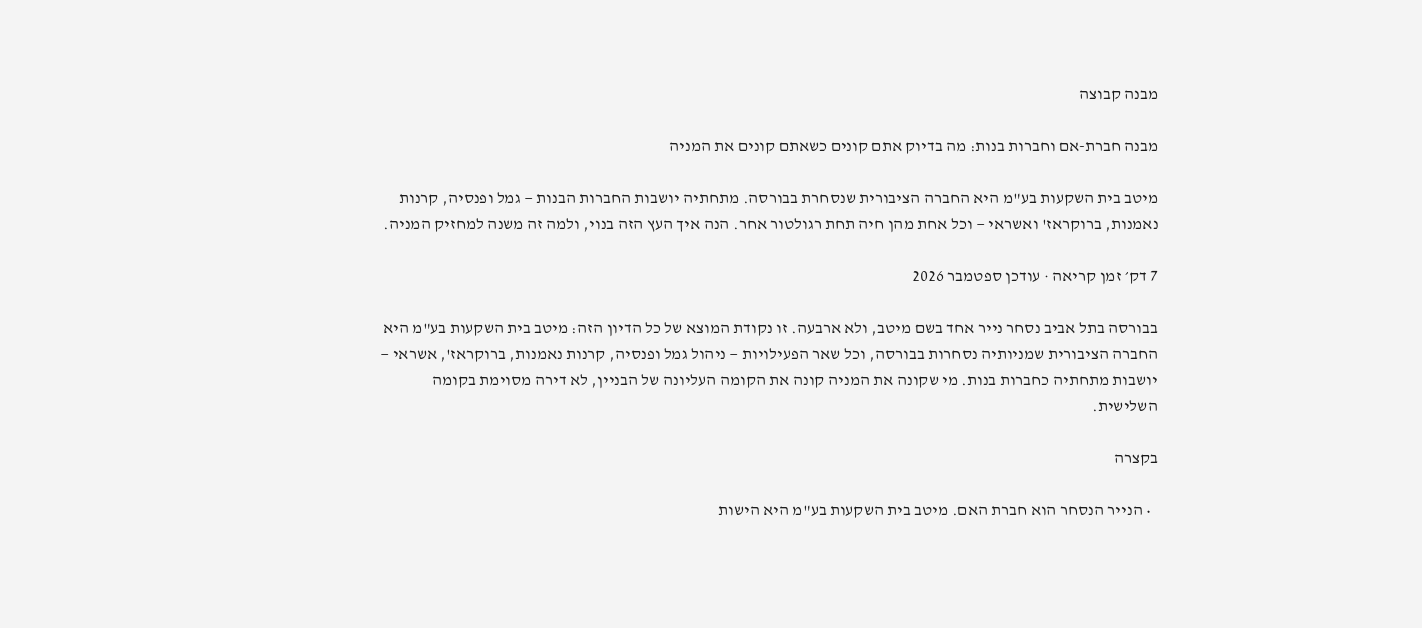מבנה קבוצה

מבנה חברת-אם וחברות בנות: מה בדיוק אתם קונים כשאתם קונים את המניה

מיטב בית השקעות בע"מ היא החברה הציבורית שנסחרת בבורסה. מתחתיה יושבות החברות הבנות — גמל ופנסיה, קרנות נאמנות, ברוקראז' ואשראי — וכל אחת מהן חיה תחת רגולטור אחר. הנה איך העץ הזה בנוי, ולמה זה משנה למחזיק המניה.

7 דק׳ זמן קריאה · עודכן ספטמבר 2026

בבורסה בתל אביב נסחר נייר אחד בשם מיטב, ולא ארבעה. זו נקודת המוצא של כל הדיון הזה: מיטב בית השקעות בע"מ היא החברה הציבורית שמניותיה נסחרות בבורסה, וכל שאר הפעילויות — ניהול גמל ופנסיה, קרנות נאמנות, ברוקראז', אשראי — יושבות מתחתיה כחברות בנות. מי שקונה את המניה קונה את הקומה העליונה של הבניין, לא דירה מסוימת בקומה השלישית.

בקצרה

  • הנייר הנסחר הוא חברת האם. מיטב בית השקעות בע"מ היא הישות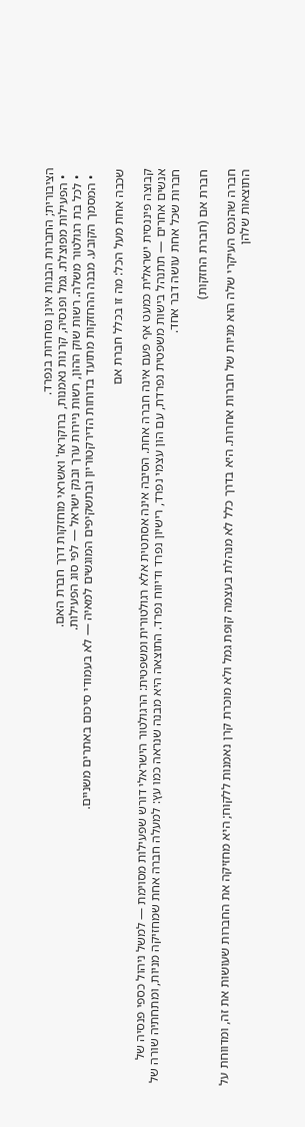הציבורית; החברות הבנות אינן נסחרות בנפרד.
  • הפעילות מפוצלת. גמל ופנסיה, קרנות נאמנות, ברוקראז' ואשראי מוחזקות דרך חברת האם.
  • לכל בת רגולטור משלה. רשות שוק ההון, רשות ניירות ערך ובנק ישראל — לפי סוג הפעילות.
  • המסמך הקובע. מבנה ההחזקות מתועד בדוחות הדירקטוריון ובתשקיפים המוגשים למאיה — לא בעמודי סיכום באתרים משניים.

שכבה אחת מעל הכל: מה זו בכלל חברת אם

קבוצה פיננסית ישראלית כמעט אף פעם אינה חברה אחת. הסיבה אינה אסתטית אלא רגולטורית ומשפטית: הרגולטור הישראלי דורש שפעילות מסוימת — למשל ניהול כספי פנסיה של אנשים אחרים — תתנהל בישות משפטית נפרדת, עם הון עצמי נפרד, רישיון נפרד ודיווח נפרד. התוצאה היא מבנה שנראה כמו עץ: למעלה חברה אחת שמחזיקה מניות, ומתחתיה שורה של חברות שכל אחת עושה דבר אחד.

חברת אם (חברת החזקות)

חברה שהנכס העיקרי שלה הוא מניות של חברות אחרות. היא בדרך כלל לא מנהלת בעצמה קופת גמל ולא מוכרת קרן נאמנות ללקוח; היא מחזיקה את החברות שעושות את זה, ומדווחת על התוצאות שלהן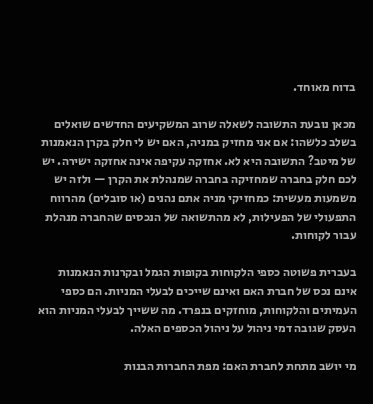בדוח מאוחד.

מכאן נובעת התשובה לשאלה שרוב המשקיעים החדשים שואלים בשלב כלשהו: אם אני מחזיק במניה, האם יש לי חלק בקרן הנאמנות של מיטב? התשובה היא לא. אחזקה עקיפה אינה אחזקה ישירה. יש לכם חלק בחברה שמחזיקה בחברה שמנהלת את הקרן — ולזה יש משמעות מעשית: כמחזיקי מניה אתם נהנים (או סובלים) מהרווח התפעולי של הפעילות, לא מהתשואה של הנכסים שהחברה מנהלת עבור לקוחות.

בעברית פשוטה כספי הלקוחות בקופות הגמל ובקרנות הנאמנות אינם נכס של חברת האם ואינם שייכים לבעלי המניות. הם כספי העמיתים והלקוחות, מוחזקים בנפרד. מה ששייך לבעלי המניות הוא העסק שגובה דמי ניהול על ניהול הכספים האלה.

מי יושב מתחת לחברת האם: מפת החברות הבנות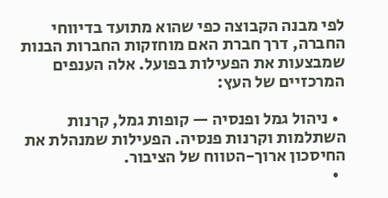לפי מבנה הקבוצה כפי שהוא מתועד בדיווחי החברה, דרך חברת האם מוחזקות החברות הבנות שמבצעות את הפעילות בפועל. אלה הענפים המרכזיים של העץ:

  • ניהול גמל ופנסיה — קופות גמל, קרנות השתלמות וקרנות פנסיה. הפעילות שמנהלת את החיסכון ארוך-הטווח של הציבור.
  •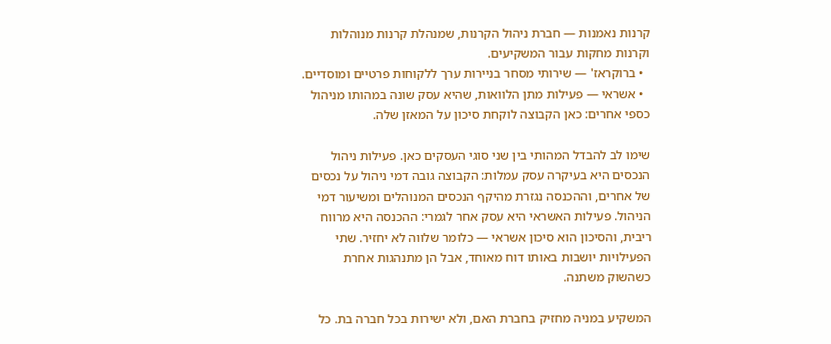קרנות נאמנות — חברת ניהול הקרנות, שמנהלת קרנות מנוהלות וקרנות מחקות עבור המשקיעים.
  • ברוקראז' — שירותי מסחר בניירות ערך ללקוחות פרטיים ומוסדיים.
  • אשראי — פעילות מתן הלוואות, שהיא עסק שונה במהותו מניהול כספי אחרים: כאן הקבוצה לוקחת סיכון על המאזן שלה.

שימו לב להבדל המהותי בין שני סוגי העסקים כאן. פעילות ניהול הנכסים היא בעיקרה עסק עמלות: הקבוצה גובה דמי ניהול על נכסים של אחרים, וההכנסה נגזרת מהיקף הנכסים המנוהלים ומשיעור דמי הניהול. פעילות האשראי היא עסק אחר לגמרי: ההכנסה היא מרווח ריבית, והסיכון הוא סיכון אשראי — כלומר שלווה לא יחזיר. שתי הפעילויות יושבות באותו דוח מאוחד, אבל הן מתנהגות אחרת כשהשוק משתנה.

המשקיע במניה מחזיק בחברת האם, ולא ישירות בכל חברה בת. כל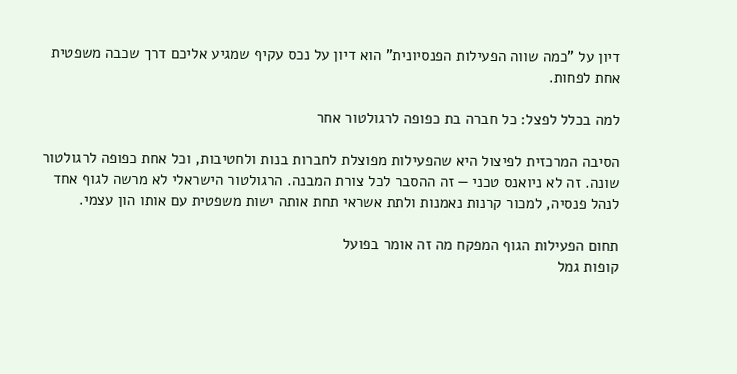דיון על "כמה שווה הפעילות הפנסיונית" הוא דיון על נכס עקיף שמגיע אליכם דרך שכבה משפטית אחת לפחות.

למה בכלל לפצל: כל חברה בת כפופה לרגולטור אחר

הסיבה המרכזית לפיצול היא שהפעילות מפוצלת לחברות בנות ולחטיבות, וכל אחת כפופה לרגולטור שונה. זה לא ניואנס טכני — זה ההסבר לכל צורת המבנה. הרגולטור הישראלי לא מרשה לגוף אחד לנהל פנסיה, למכור קרנות נאמנות ולתת אשראי תחת אותה ישות משפטית עם אותו הון עצמי.

תחום הפעילות הגוף המפקח מה זה אומר בפועל
קופות גמל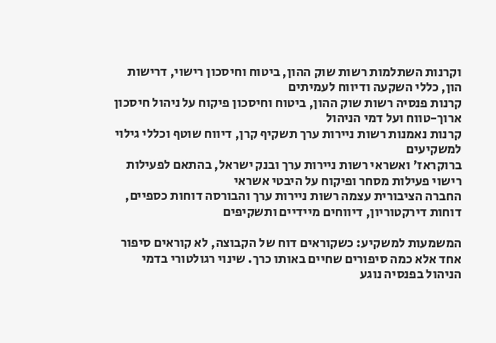וקרנות השתלמות רשות שוק ההון, ביטוח וחיסכון רישוי, דרישות הון, כללי השקעה ודיווח לעמיתים
קרנות פנסיה רשות שוק ההון, ביטוח וחיסכון פיקוח על ניהול חיסכון ארוך-טווח ועל דמי הניהול
קרנות נאמנות רשות ניירות ערך תשקיף קרן, דיווח שוטף וכללי גילוי למשקיעים
ברוקראז' ואשראי רשות ניירות ערך ובנק ישראל, בהתאם לפעילות רישוי פעילות מסחר ופיקוח על היבטי אשראי
החברה הציבורית עצמה רשות ניירות ערך והבורסה דוחות כספיים, דוחות דירקטוריון, דיווחים מיידיים ותשקיפים

המשמעות למשקיע: כשקוראים דוח של הקבוצה, לא קוראים סיפור אחד אלא כמה סיפורים שחיים באותו כרך. שינוי רגולטורי בדמי הניהול בפנסיה נוגע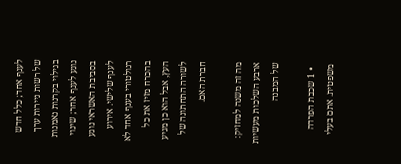לענף אחד; כלל חדש של רשות ניירות ערך בגילוי בקרנות נאמנות נוגע לענף אחר; שינוי בסביבת האשראי נוגע לענף שלישי. אירוע רגולטורי בענף אחד לא בהכרח מזיז את כל העץ, אבל הוא כן מגיע לשורה התחתונה של חברת האם.

מה זה משנה למחזיק: ארבע השלכות מעשיות של המבנה

  • 1 שכבת הפרדה משפטית. אתם בעלי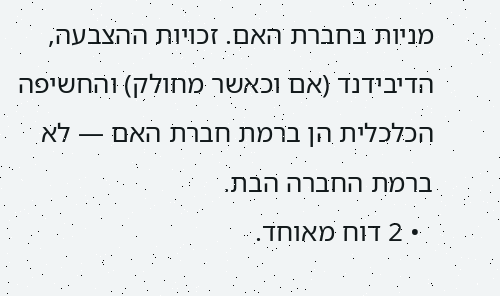מניות בחברת האם. זכויות ההצבעה, הדיבידנד (אם וכאשר מחולק) והחשיפה הכלכלית הן ברמת חברת האם — לא ברמת החברה הבת.
  • 2 דוח מאוחד.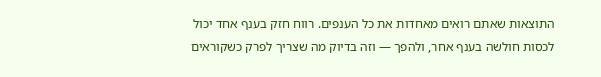התוצאות שאתם רואים מאחדות את כל הענפים. רווח חזק בענף אחד יכול לכסות חולשה בענף אחר, ולהפך — וזה בדיוק מה שצריך לפרק כשקוראים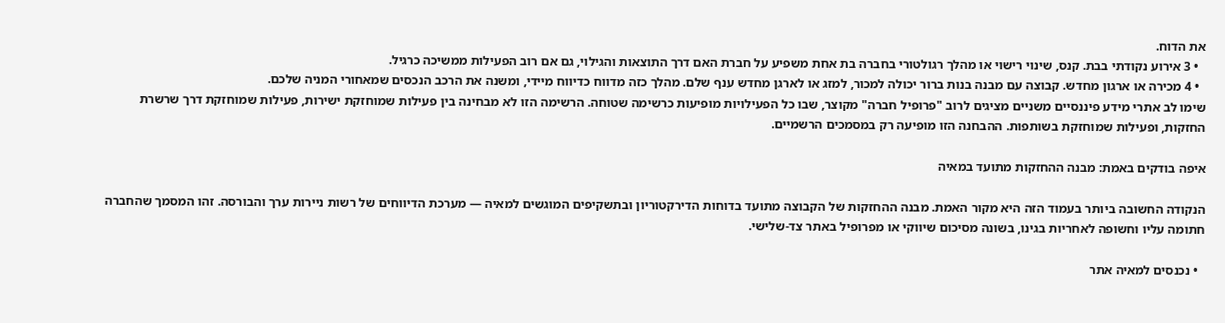את הדוח.
  • 3 אירוע נקודתי בבת. קנס, שינוי רישוי או מהלך רגולטורי בחברה בת אחת משפיע על חברת האם דרך התוצאות והגילוי, גם אם רוב הפעילות ממשיכה כרגיל.
  • 4 מכירה או ארגון מחדש. קבוצה עם מבנה בנות ברור יכולה למכור, למזג או לארגן מחדש ענף שלם. מהלך כזה מדווח כדיווח מיידי, ומשנה את הרכב הנכסים שמאחורי המניה שלכם.
שימו לב אתרי מידע פיננסיים משניים מציגים לרוב "פרופיל חברה" מקוצר, שבו כל הפעילויות מופיעות כרשימה שטוחה. הרשימה הזו לא מבחינה בין פעילות שמוחזקת ישירות, פעילות שמוחזקת דרך שרשרת החזקות, ופעילות שמוחזקת בשותפות. ההבחנה הזו מופיעה רק במסמכים הרשמיים.

איפה בודקים באמת: מבנה ההחזקות מתועד במאיה

הנקודה החשובה ביותר בעמוד הזה היא מקור האמת. מבנה ההחזקות של הקבוצה מתועד בדוחות הדירקטוריון ובתשקיפים המוגשים למאיה — מערכת הדיווחים של רשות ניירות ערך והבורסה. זהו המסמך שהחברה חתומה עליו וחשופה לאחריות בגינו, בשונה מסיכום שיווקי או מפרופיל באתר צד-שלישי.

  • נכנסים למאיה אתר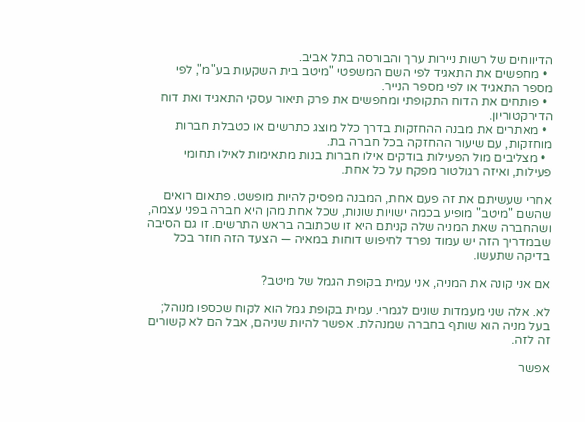הדיווחים של רשות ניירות ערך והבורסה בתל אביב.
  • מחפשים את התאגיד לפי השם המשפטי "מיטב בית השקעות בע"מ", לפי מספר התאגיד או לפי מספר הנייר.
  • פותחים את הדוח התקופתי ומחפשים את פרק תיאור עסקי התאגיד ואת דוח הדירקטוריון.
  • מאתרים את מבנה ההחזקות בדרך כלל מוצג כתרשים או כטבלת חברות מוחזקות, עם שיעור ההחזקה בכל חברה בת.
  • מצליבים מול הפעילות בודקים אילו חברות בנות מתאימות לאילו תחומי פעילות, ואיזה רגולטור מפקח על כל אחת.

אחרי שעשיתם את זה פעם אחת, המבנה מפסיק להיות מופשט. פתאום רואים שהשם "מיטב" מופיע בכמה ישויות שונות, שכל אחת מהן היא חברה בפני עצמה, ושהחברה שאת המניה שלה קניתם היא זו שכתובה בראש התרשים. זו גם הסיבה שבמדריך הזה יש עמוד נפרד לחיפוש דוחות במאיה — הצעד הזה חוזר בכל בדיקה שתעשו.

אם אני קונה את המניה, אני עמית בקופת הגמל של מיטב?

לא. אלה שני מעמדות שונים לגמרי. עמית בקופת גמל הוא לקוח שכספו מנוהל; בעל מניה הוא שותף בחברה שמנהלת. אפשר להיות שניהם, אבל הם לא קשורים זה לזה.

אפשר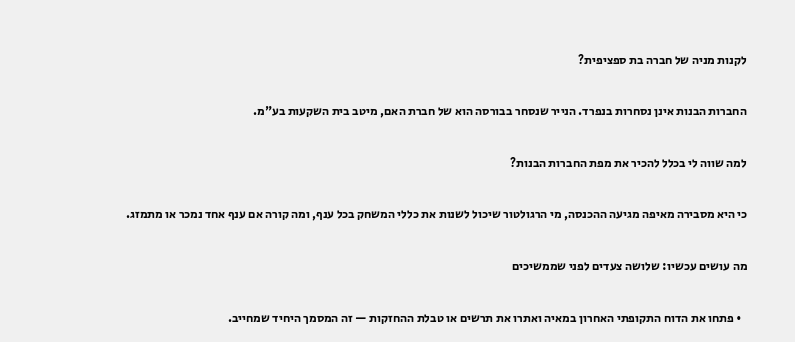לקנות מניה של חברה בת ספציפית?

החברות הבנות אינן נסחרות בנפרד. הנייר שנסחר בבורסה הוא של חברת האם, מיטב בית השקעות בע"מ.

למה שווה לי בכלל להכיר את מפת החברות הבנות?

כי היא מסבירה מאיפה מגיעה ההכנסה, מי הרגולטור שיכול לשנות את כללי המשחק בכל ענף, ומה קורה אם ענף אחד נמכר או מתמזג.

מה עושים עכשיו: שלושה צעדים לפני שממשיכים

  • פתחו את הדוח התקופתי האחרון במאיה ואתרו את תרשים או טבלת ההחזקות — זה המסמך היחיד שמחייב.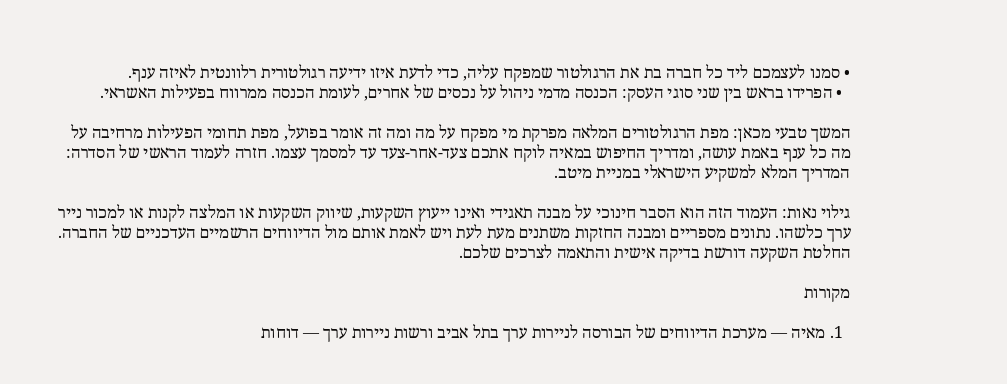• סמנו לעצמכם ליד כל חברה בת את הרגולטור שמפקח עליה, כדי לדעת איזו ידיעה רגולטורית רלוונטית לאיזה ענף.
  • הפרידו בראש בין שני סוגי העסק: הכנסה מדמי ניהול על נכסים של אחרים, לעומת הכנסה ממרווח בפעילות האשראי.

המשך טבעי מכאן: מפת הרגולטורים המלאה מפרקת מי מפקח על מה ומה זה אומר בפועל, מפת תחומי הפעילות מרחיבה על מה כל ענף באמת עושה, ומדריך החיפוש במאיה לוקח אתכם צעד-אחר-צעד עד למסמך עצמו. חזרה לעמוד הראשי של הסדרה: המדריך המלא למשקיע הישראלי במניית מיטב.

גילוי נאות: העמוד הזה הוא הסבר חינוכי על מבנה תאגידי ואינו ייעוץ השקעות, שיווק השקעות או המלצה לקנות או למכור נייר ערך כלשהו. נתונים מספריים ומבנה החזקות משתנים מעת לעת ויש לאמת אותם מול הדיווחים הרשמיים העדכניים של החברה. החלטת השקעה דורשת בדיקה אישית והתאמה לצרכים שלכם.

מקורות

  1. מאיה — מערכת הדיווחים של הבורסה לניירות ערך בתל אביב ורשות ניירות ערך — דוחות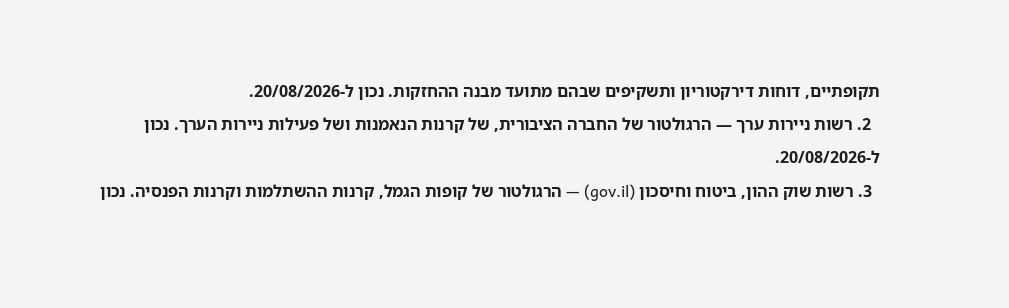תקופתיים, דוחות דירקטוריון ותשקיפים שבהם מתועד מבנה ההחזקות. נכון ל-20/08/2026.
  2. רשות ניירות ערך — הרגולטור של החברה הציבורית, של קרנות הנאמנות ושל פעילות ניירות הערך. נכון ל-20/08/2026.
  3. רשות שוק ההון, ביטוח וחיסכון (gov.il) — הרגולטור של קופות הגמל, קרנות ההשתלמות וקרנות הפנסיה. נכון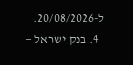ל-20/08/2026.
  4. בנק ישראל —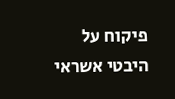פיקוח על היבטי אשראי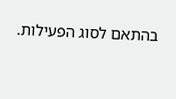בהתאם לסוג הפעילות.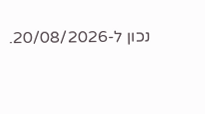נכון ל-20/08/2026.